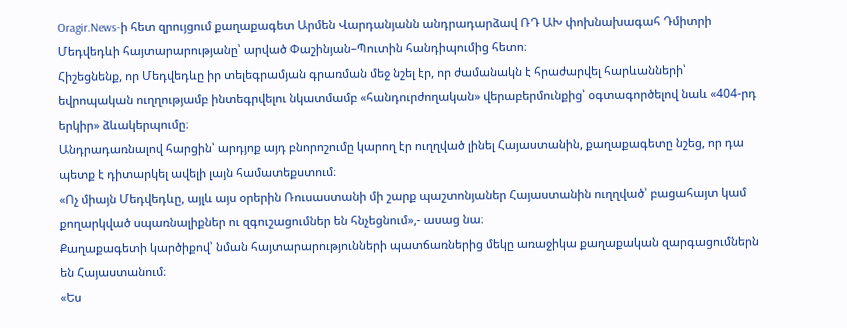Oragir.News-ի հետ զրույցում քաղաքագետ Արմեն Վարդանյանն անդրադարձավ ՌԴ ԱԽ փոխնախագահ Դմիտրի Մեդվեդևի հայտարարությանը՝ արված Փաշինյան–Պուտին հանդիպումից հետո։
Հիշեցնենք, որ Մեդվեդևը իր տելեգրամյան գրառման մեջ նշել էր, որ ժամանակն է հրաժարվել հարևանների՝ եվրոպական ուղղությամբ ինտեգրվելու նկատմամբ «հանդուրժողական» վերաբերմունքից՝ օգտագործելով նաև «404-րդ երկիր» ձևակերպումը։
Անդրադառնալով հարցին՝ արդյոք այդ բնորոշումը կարող էր ուղղված լինել Հայաստանին, քաղաքագետը նշեց, որ դա պետք է դիտարկել ավելի լայն համատեքստում։
«Ոչ միայն Մեդվեդևը, այլև այս օրերին Ռուսաստանի մի շարք պաշտոնյաներ Հայաստանին ուղղված՝ բացահայտ կամ քողարկված սպառնալիքներ ու զգուշացումներ են հնչեցնում»,- ասաց նա։
Քաղաքագետի կարծիքով՝ նման հայտարարությունների պատճառներից մեկը առաջիկա քաղաքական զարգացումներն են Հայաստանում։
«Ես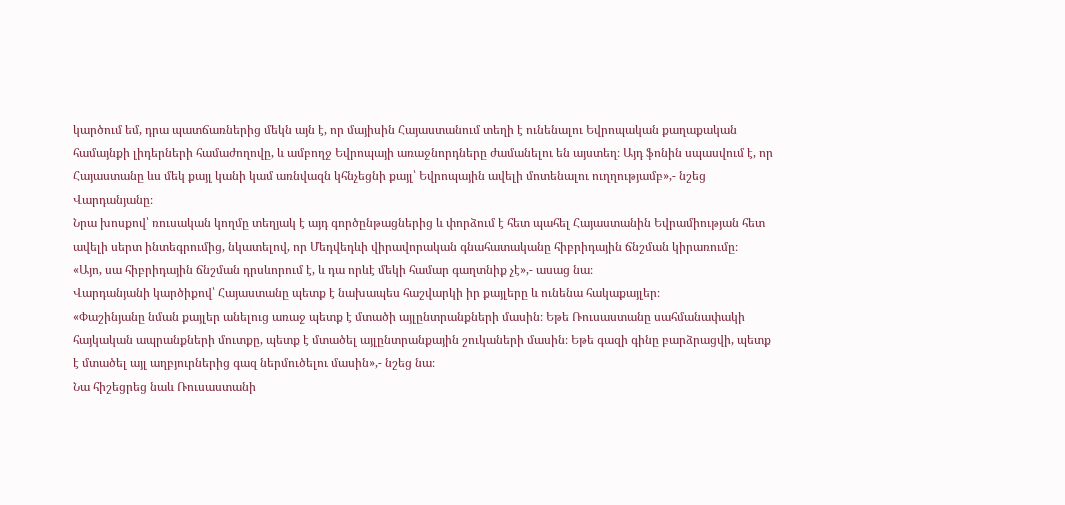կարծում եմ, դրա պատճառներից մեկն այն է, որ մայիսին Հայաստանում տեղի է ունենալու Եվրոպական քաղաքական համայնքի լիդերների համաժողովը, և ամբողջ Եվրոպայի առաջնորդները ժամանելու են այստեղ։ Այդ ֆոնին սպասվում է, որ Հայաստանը ևս մեկ քայլ կանի կամ առնվազն կհնչեցնի քայլ՝ Եվրոպային ավելի մոտենալու ուղղությամբ»,- նշեց Վարդանյանը։
Նրա խոսքով՝ ռուսական կողմը տեղյակ է այդ գործընթացներից և փորձում է հետ պահել Հայաստանին Եվրամիության հետ ավելի սերտ ինտեգրումից, նկատելով, որ Մեդվեդևի վիրավորական գնահատականը հիբրիդային ճնշման կիրառումը։
«Այո, սա հիբրիդային ճնշման դրսևորում է, և դա որևէ մեկի համար գաղտնիք չէ»,- ասաց նա։
Վարդանյանի կարծիքով՝ Հայաստանը պետք է նախապես հաշվարկի իր քայլերը և ունենա հակաքայլեր։
«Փաշինյանը նման քայլեր անելուց առաջ պետք է մտածի այլընտրանքների մասին։ Եթե Ռուսաստանը սահմանափակի հայկական ապրանքների մուտքը, պետք է մտածել այլընտրանքային շուկաների մասին։ Եթե գազի գինը բարձրացվի, պետք է մտածել այլ աղբյուրներից գազ ներմուծելու մասին»,- նշեց նա։
Նա հիշեցրեց նաև Ռուսաստանի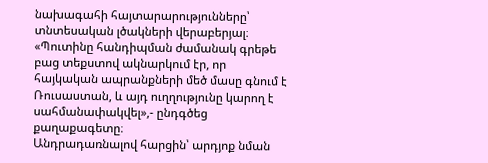նախագահի հայտարարությունները՝ տնտեսական լծակների վերաբերյալ։
«Պուտինը հանդիպման ժամանակ գրեթե բաց տեքստով ակնարկում էր, որ հայկական ապրանքների մեծ մասը գնում է Ռուսաստան, և այդ ուղղությունը կարող է սահմանափակվել»,- ընդգծեց քաղաքագետը։
Անդրադառնալով հարցին՝ արդյոք նման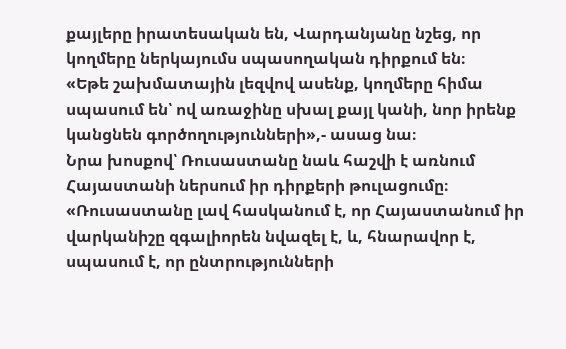քայլերը իրատեսական են, Վարդանյանը նշեց, որ կողմերը ներկայումս սպասողական դիրքում են։
«Եթե շախմատային լեզվով ասենք, կողմերը հիմա սպասում են՝ ով առաջինը սխալ քայլ կանի, նոր իրենք կանցնեն գործողությունների»,- ասաց նա։
Նրա խոսքով՝ Ռուսաստանը նաև հաշվի է առնում Հայաստանի ներսում իր դիրքերի թուլացումը։
«Ռուսաստանը լավ հասկանում է, որ Հայաստանում իր վարկանիշը զգալիորեն նվազել է, և, հնարավոր է, սպասում է, որ ընտրությունների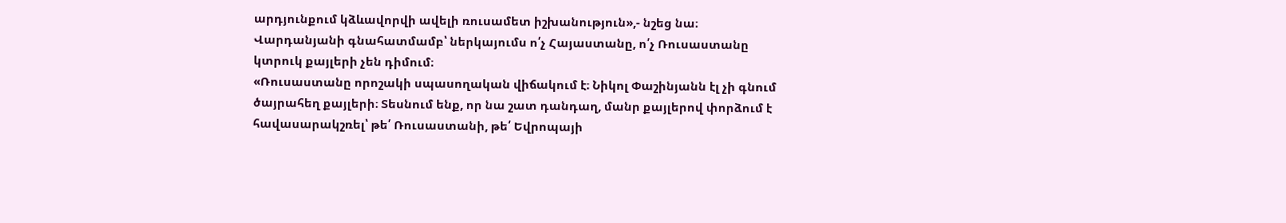արդյունքում կձևավորվի ավելի ռուսամետ իշխանություն»,- նշեց նա։
Վարդանյանի գնահատմամբ՝ ներկայումս ո՛չ Հայաստանը, ո՛չ Ռուսաստանը կտրուկ քայլերի չեն դիմում։
«Ռուսաստանը որոշակի սպասողական վիճակում է։ Նիկոլ Փաշինյանն էլ չի գնում ծայրահեղ քայլերի։ Տեսնում ենք, որ նա շատ դանդաղ, մանր քայլերով փորձում է հավասարակշռել՝ թե՛ Ռուսաստանի, թե՛ Եվրոպայի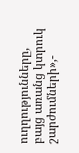ուղղությունները, բայց առանց կտրուկ շարժումների»,-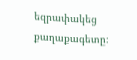եզրափակեց քաղաքագետը։